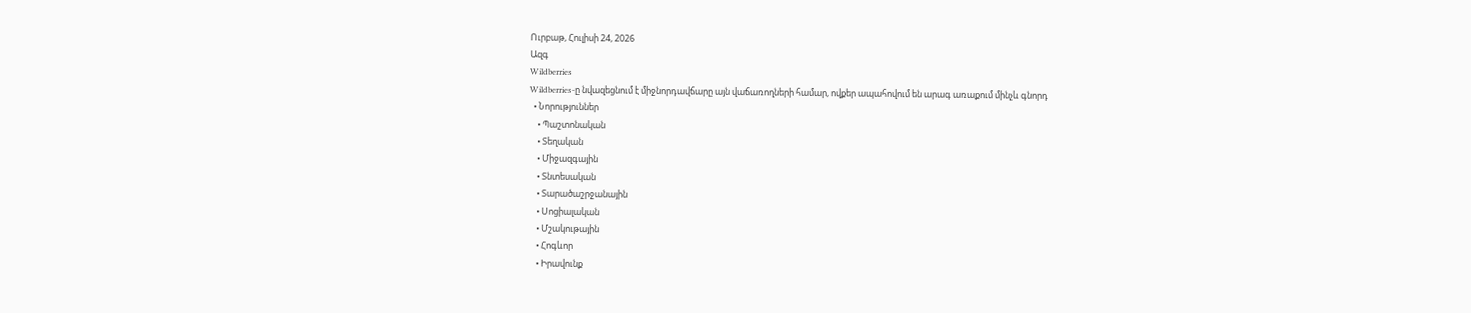Ուրբաթ, Հուլիսի 24, 2026
Ազգ
Wildberries
Wildberries-ը նվազեցնում է միջնորդավճարը այն վաճառողների համար, ովքեր ապահովում են արագ առաքում մինչև գնորդ
  • Նորություններ
    • Պաշտոնական
    • Տեղական
    • Միջազգային
    • Տնտեսական
    • Տարածաշրջանային
    • Սոցիալական
    • Մշակութային
    • Հոգևոր
    • Իրավունք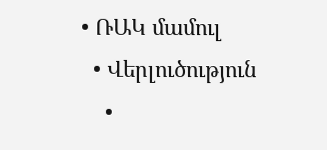• ՌԱԿ մամուլ
  • Վերլուծություն
    •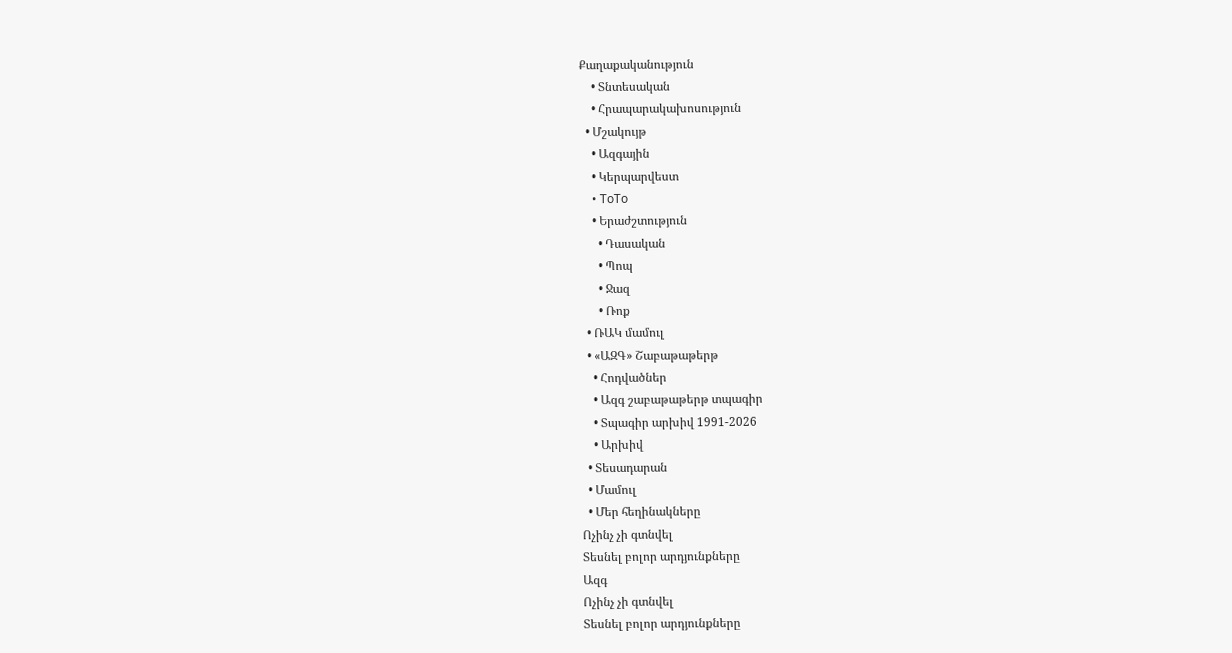Քաղաքականություն
    • Տնտեսական
    • Հրապարակախոսություն
  • Մշակույթ
    • Ազգային
    • Կերպարվեստ
    • ToTo
    • Երաժշտություն
      • Դասական
      • Պոպ
      • Ջազ
      • Ռոք
  • ՌԱԿ մամուլ
  • «ԱԶԳ» Շաբաթաթերթ
    • Հոդվածներ
    • Ազգ շաբաթաթերթ տպագիր
    • Տպագիր արխիվ 1991-2026
    • Արխիվ
  • Տեսադարան
  • Մամուլ
  • Մեր հեղինակները
Ոչինչ չի գտնվել
Տեսնել բոլոր արդյունքները
Ազգ
Ոչինչ չի գտնվել
Տեսնել բոլոր արդյունքները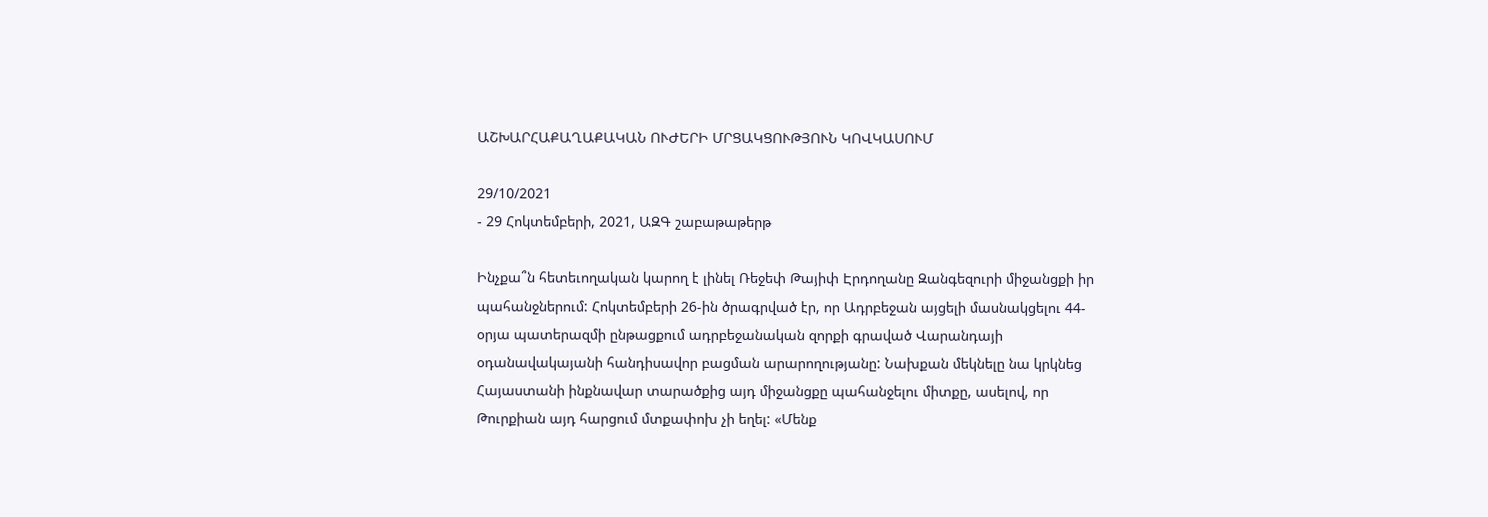ԱՇԽԱՐՀԱՔԱՂԱՔԱԿԱՆ ՈՒԺԵՐԻ ՄՐՑԱԿՑՈՒԹՅՈՒՆ ԿՈՎԿԱՍՈՒՄ

29/10/2021
- 29 Հոկտեմբերի, 2021, ԱԶԳ շաբաթաթերթ

Ինչքա՞ն հետեւողական կարող է լինել Ռեջեփ Թայիփ Էրդողանը Զանգեզուրի միջանցքի իր պահանջներում: Հոկտեմբերի 26-ին ծրագրված էր, որ Ադրբեջան այցելի մասնակցելու 44-օրյա պատերազմի ընթացքում ադրբեջանական զորքի գրաված Վարանդայի օդանավակայանի հանդիսավոր բացման արարողությանը: Նախքան մեկնելը նա կրկնեց Հայաստանի ինքնավար տարածքից այդ միջանցքը պահանջելու միտքը, ասելով, որ Թուրքիան այդ հարցում մտքափոխ չի եղել: «Մենք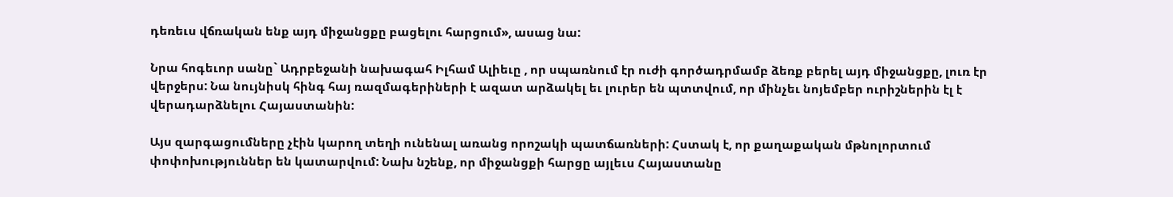դեռեւս վճռական ենք այդ միջանցքը բացելու հարցում», ասաց նա:

Նրա հոգեւոր սանը` Ադրբեջանի նախագահ Իլհամ Ալիեւը , որ սպառնում էր ուժի գործադրմամբ ձեռք բերել այդ միջանցքը, լուռ էր վերջերս: Նա նույնիսկ հինգ հայ ռազմագերիների է ազատ արձակել եւ լուրեր են պտտվում, որ մինչեւ նոյեմբեր ուրիշներին էլ է վերադարձնելու Հայաստանին:

Այս զարգացումները չէին կարող տեղի ունենալ առանց որոշակի պատճառների: Հստակ է, որ քաղաքական մթնոլորտում փոփոխություններ են կատարվում: Նախ նշենք, որ միջանցքի հարցը այլեւս Հայաստանը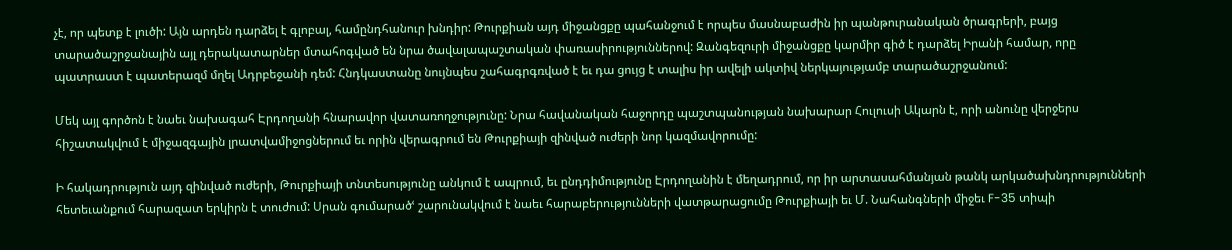չէ, որ պետք է լուծի: Այն արդեն դարձել է գլոբալ, համընդհանուր խնդիր: Թուրքիան այդ միջանցքը պահանջում է որպես մասնաբաժին իր պանթուրանական ծրագրերի, բայց տարածաշրջանային այլ դերակատարներ մտահոգված են նրա ծավալապաշտական փառասիրություններով: Զանգեզուրի միջանցքը կարմիր գիծ է դարձել Իրանի համար, որը պատրաստ է պատերազմ մղել Ադրբեջանի դեմ: Հնդկաստանը նույնպես շահագրգռված է եւ դա ցույց է տալիս իր ավելի ակտիվ ներկայությամբ տարածաշրջանում:

Մեկ այլ գործոն է նաեւ նախագահ Էրդողանի հնարավոր վատառողջությունը: Նրա հավանական հաջորդը պաշտպանության նախարար Հուլուսի Ակարն է, որի անունը վերջերս հիշատակվում է միջազգային լրատվամիջոցներում եւ որին վերագրում են Թուրքիայի զինված ուժերի նոր կազմավորումը:

Ի հակադրություն այդ զինված ուժերի, Թուրքիայի տնտեսությունը անկում է ապրում, եւ ընդդիմությունը Էրդողանին է մեղադրում, որ իր արտասահմանյան թանկ արկածախնդրությունների հետեւանքում հարազատ երկիրն է տուժում: Սրան գումարածՙ շարունակվում է նաեւ հարաբերությունների վատթարացումը Թուրքիայի եւ Մ. Նահանգների միջեւ F-35 տիպի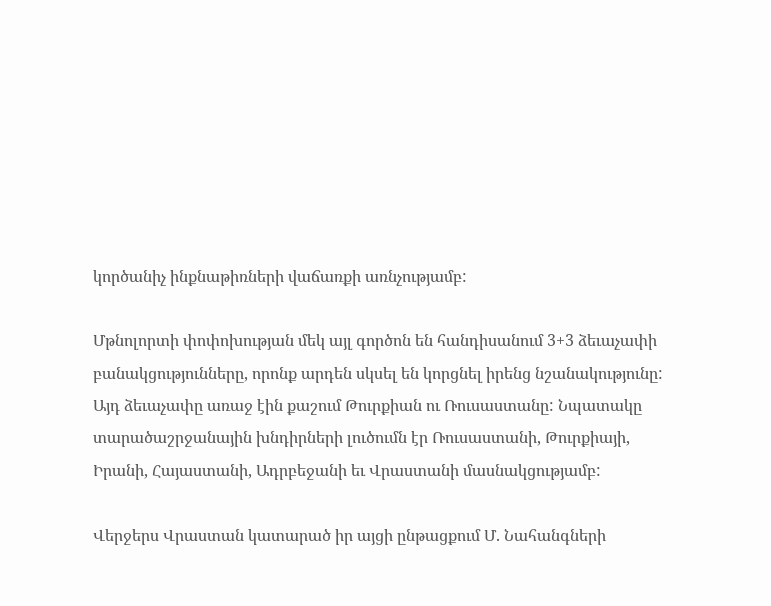կործանիչ ինքնաթիռների վաճառքի առնչությամբ:

Մթնոլորտի փոփոխության մեկ այլ գործոն են հանդիսանում 3+3 ձեւաչափի բանակցությունները, որոնք արդեն սկսել են կորցնել իրենց նշանակությունը: Այդ ձեւաչափը առաջ էին քաշում Թուրքիան ու Ռուսաստանը: Նպատակը տարածաշրջանային խնդիրների լուծումն էր Ռուսաստանի, Թուրքիայի, Իրանի, Հայաստանի, Ադրբեջանի եւ Վրաստանի մասնակցությամբ:

Վերջերս Վրաստան կատարած իր այցի ընթացքում Մ. Նահանգների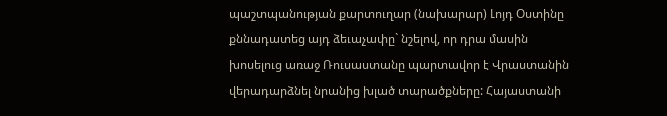պաշտպանության քարտուղար (նախարար) Լոյդ Օստինը քննադատեց այդ ձեւաչափը` նշելով, որ դրա մասին խոսելուց առաջ Ռուսաստանը պարտավոր է Վրաստանին վերադարձնել նրանից խլած տարածքները: Հայաստանի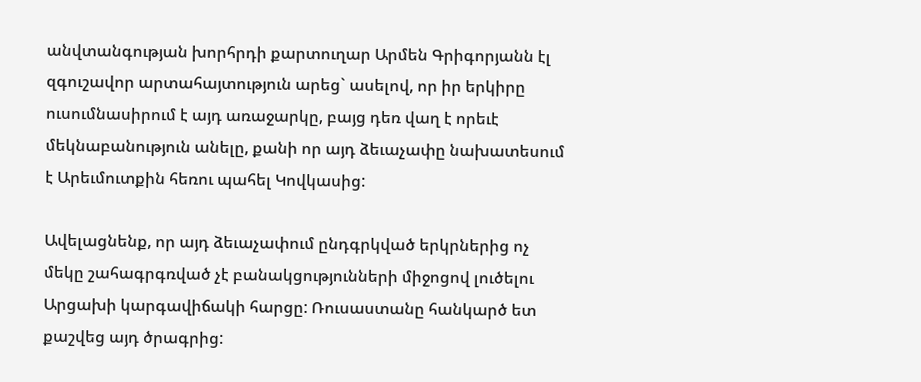անվտանգության խորհրդի քարտուղար Արմեն Գրիգորյանն էլ զգուշավոր արտահայտություն արեց` ասելով, որ իր երկիրը ուսումնասիրում է այդ առաջարկը, բայց դեռ վաղ է որեւէ մեկնաբանություն անելը, քանի որ այդ ձեւաչափը նախատեսում է Արեւմուտքին հեռու պահել Կովկասից:

Ավելացնենք, որ այդ ձեւաչափում ընդգրկված երկրներից ոչ մեկը շահագրգռված չէ բանակցությունների միջոցով լուծելու Արցախի կարգավիճակի հարցը: Ռուսաստանը հանկարծ ետ քաշվեց այդ ծրագրից: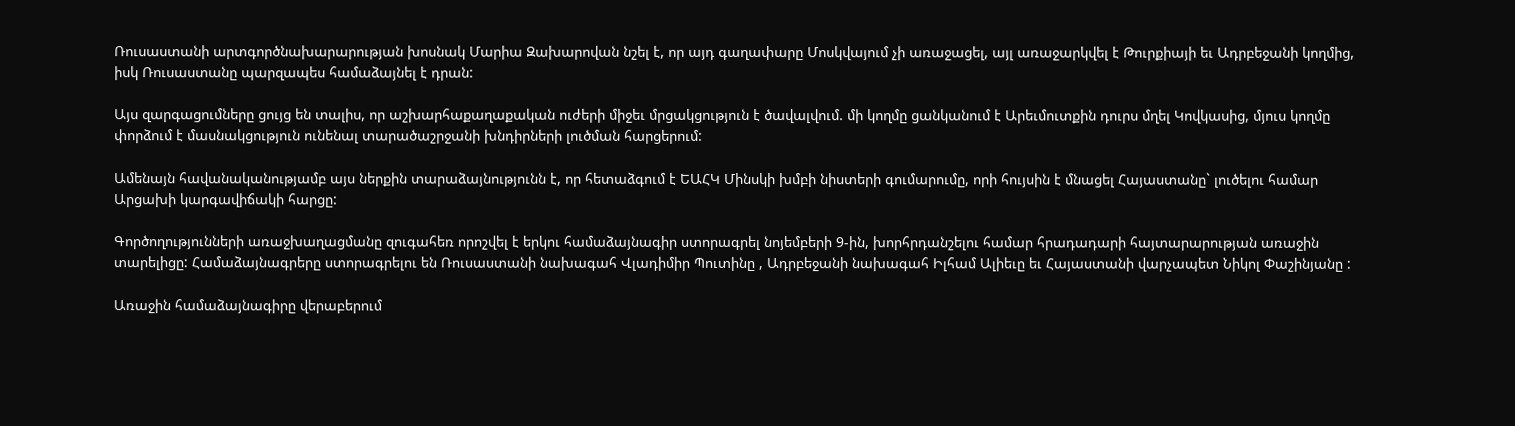Ռուսաստանի արտգործնախարարության խոսնակ Մարիա Զախարովան նշել է, որ այդ գաղափարը Մոսկվայում չի առաջացել, այլ առաջարկվել է Թուրքիայի եւ Ադրբեջանի կողմից, իսկ Ռուսաստանը պարզապես համաձայնել է դրան:

Այս զարգացումները ցույց են տալիս, որ աշխարհաքաղաքական ուժերի միջեւ մրցակցություն է ծավալվում. մի կողմը ցանկանում է Արեւմուտքին դուրս մղել Կովկասից, մյուս կողմը փորձում է մասնակցություն ունենալ տարածաշրջանի խնդիրների լուծման հարցերում:

Ամենայն հավանականությամբ այս ներքին տարաձայնությունն է, որ հետաձգում է ԵԱՀԿ Մինսկի խմբի նիստերի գումարումը, որի հույսին է մնացել Հայաստանը` լուծելու համար Արցախի կարգավիճակի հարցը:

Գործողությունների առաջխաղացմանը զուգահեռ որոշվել է երկու համաձայնագիր ստորագրել նոյեմբերի 9-ին, խորհրդանշելու համար հրադադարի հայտարարության առաջին տարելիցը: Համաձայնագրերը ստորագրելու են Ռուսաստանի նախագահ Վլադիմիր Պուտինը , Ադրբեջանի նախագահ Իլհամ Ալիեւը եւ Հայաստանի վարչապետ Նիկոլ Փաշինյանը :

Առաջին համաձայնագիրը վերաբերում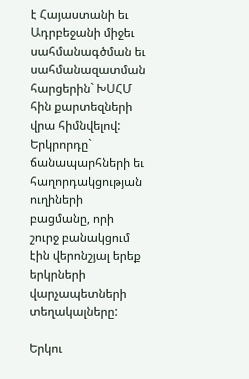է Հայաստանի եւ Ադրբեջանի միջեւ սահմանագծման եւ սահմանազատման հարցերին` ԽՍՀՄ հին քարտեզների վրա հիմնվելով: Երկրորդը` ճանապարհների եւ հաղորդակցության ուղիների բացմանը, որի շուրջ բանակցում էին վերոնշյալ երեք երկրների վարչապետների տեղակալները:

Երկու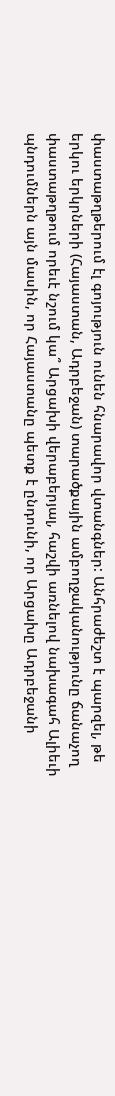փաստաթղթերում էլ գոյություն ունեն հնարավոր վտանգներ: Անհրաժեշտ է պարզել, թե երկու երկրների (Հայաստան, Ադրբեջան) տարածքային ամբողջականությունը ճանաչող փաստաթղթում որեւէ նշում կա՞ Արցախի վերաբերյալ, հաշվի առնելով նախագահ Ալիեւի պնդումներն այն մասին, որ Հայաստանը պետք է ընդունի, որ Արցախը Ադրբեջանի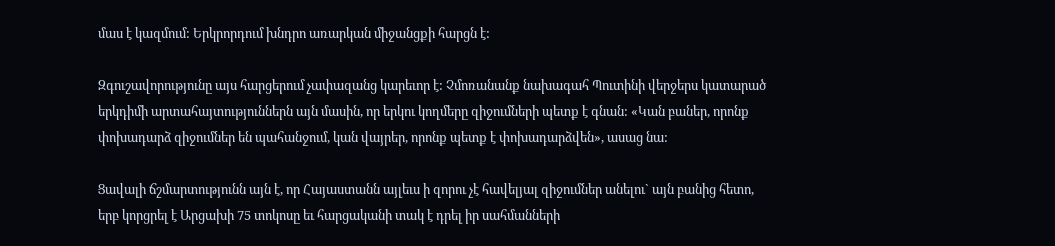մաս է կազմում: Երկրորդում խնդրո առարկան միջանցքի հարցն է:

Զգուշավորությունը այս հարցերում չափազանց կարեւոր է: Չմոռանանք նախագահ Պուտինի վերջերս կատարած երկդիմի արտահայտություններն այն մասին, որ երկու կողմերը զիջումների պետք է գնան: «Կան բաներ, որոնք փոխադարձ զիջումներ են պահանջում, կան վայրեր, որոնք պետք է փոխադարձվեն», ասաց նա:

Ցավալի ճշմարտությունն այն է, որ Հայաստանն այլեւս ի զորու չէ հավելյալ զիջումներ անելու` այն բանից հետո, երբ կորցրել է Արցախի 75 տոկոսը եւ հարցականի տակ է դրել իր սահմանների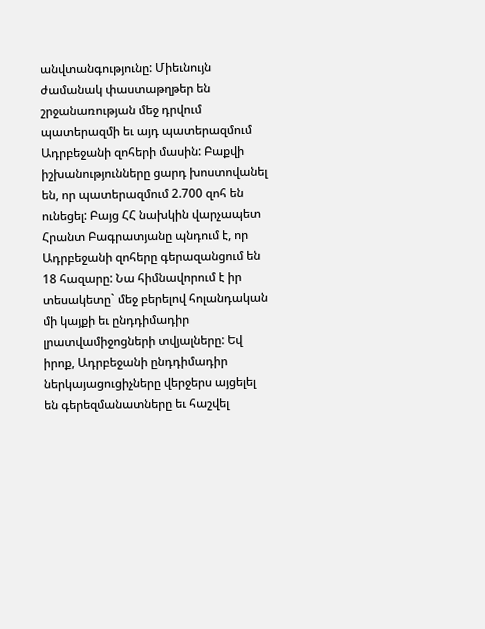անվտանգությունը: Միեւնույն ժամանակ փաստաթղթեր են շրջանառության մեջ դրվում պատերազմի եւ այդ պատերազմում Ադրբեջանի զոհերի մասին: Բաքվի իշխանությունները ցարդ խոստովանել են, որ պատերազմում 2.700 զոհ են ունեցել: Բայց ՀՀ նախկին վարչապետ Հրանտ Բագրատյանը պնդում է, որ Ադրբեջանի զոհերը գերազանցում են 18 հազարը: Նա հիմնավորում է իր տեսակետը` մեջ բերելով հոլանդական մի կայքի եւ ընդդիմադիր լրատվամիջոցների տվյալները: Եվ իրոք, Ադրբեջանի ընդդիմադիր ներկայացուցիչները վերջերս այցելել են գերեզմանատները եւ հաշվել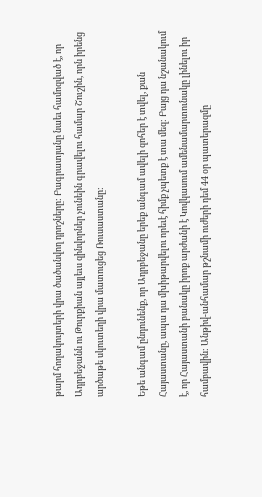թարմ հողակույտերի վրա ծածանվող դրոշները: Բագրատյանը նաեւ համոզված է, որ Ադրբեջանն ու Թուրքիան այլեւս զինվորներ չունեին գրավելու համար Շուշին, որն իրենց արծաթե սկուտեղի վրա մատուցեց Ռուսաստանը:

Եթե անգամ ընդունենք, որ Ադրբեջանը երեք անգամ ավելի զոհեր է տվել, քան Հայաստանը, ապա դա մխիթարվելու որեւէ հիմք չպետք է տա մեզ: Բայց դա նշանակում է, որ Հայաստանի բանակը իրոք արժանի է Կովկասում ամենամարտունակը լինելու իր համբավին: Անթիվ-անհամար թշնամի ուժերի դեմ 44 օր պատերազմը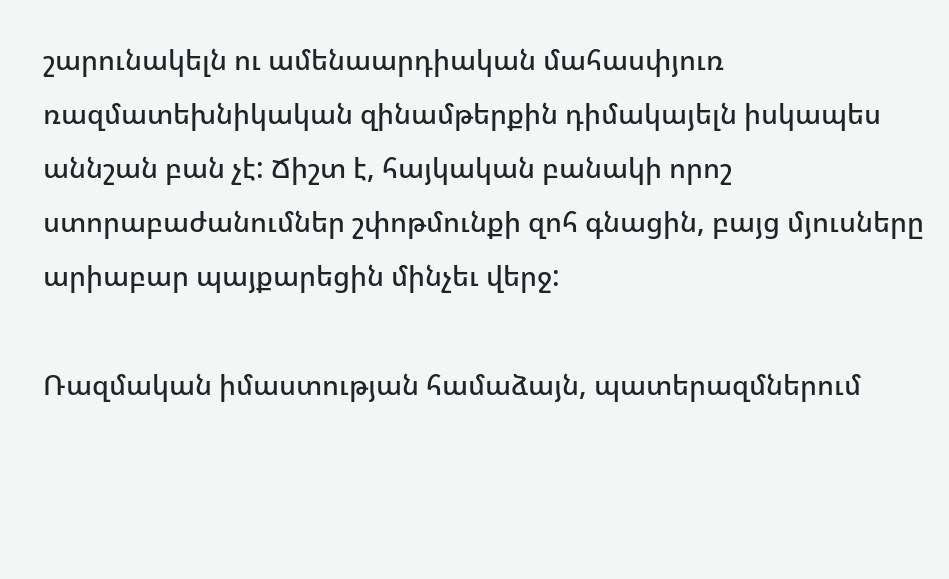շարունակելն ու ամենաարդիական մահասփյուռ ռազմատեխնիկական զինամթերքին դիմակայելն իսկապես աննշան բան չէ: Ճիշտ է, հայկական բանակի որոշ ստորաբաժանումներ շփոթմունքի զոհ գնացին, բայց մյուսները արիաբար պայքարեցին մինչեւ վերջ:

Ռազմական իմաստության համաձայն, պատերազմներում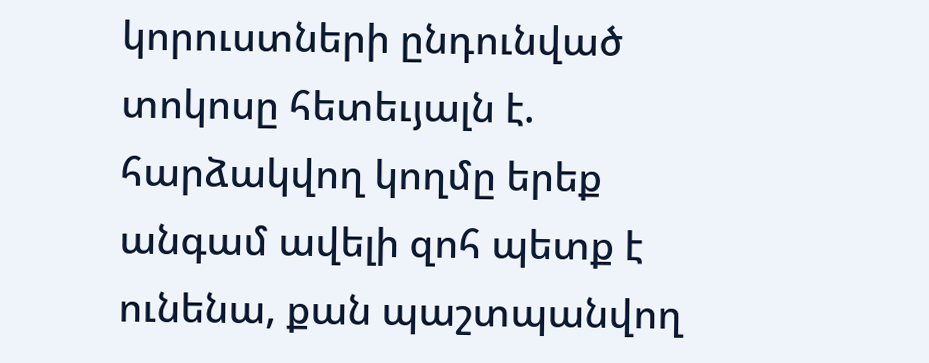կորուստների ընդունված տոկոսը հետեւյալն է. հարձակվող կողմը երեք անգամ ավելի զոհ պետք է ունենա, քան պաշտպանվող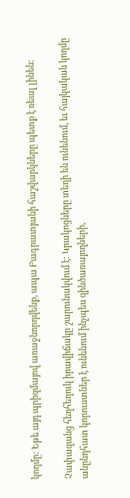կողմը: Եթե այդ պրիզմայով առաջնորդվենք, ապա Բագրատյանի հաշվարկները պետք է ռեալ լինեն:

Չափազանց հեղհեղուկ իրավիճակը շարունակվում է: Կրակոցները տեղի են ունենում, եւ հայկական կողմը անընդհատ կորուստներ է ունենում ինչպես զինծառայողների,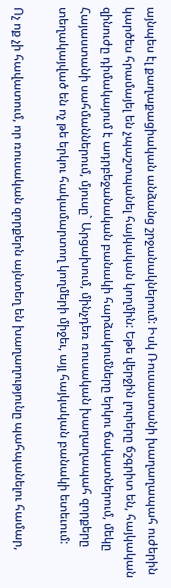այնպես էլ քաղաքացիական անձանց շրջանակներում: Իսկ Ռուսաստանի խաղաղապահ ուժերին կարծես հրամայել են չպաշտպանել հայկական կողմին: Եթե վերջին լուրերը ճշգրիտ են, հայկական զինուժը դիմակայում է ադրբեջանական բանակի հարձակումները երկու ճակատներում, մեկը Հայաստանի սահմաններում, մյուսը` Արցախում, մինչդեռ ռուսական խաղաղապահ զորքերը տեղակայված են ոչ թե երկու հակամարտող կողմերի միջեւ, այլ հայկական բանակի ետեւում:

Ոչ ոք չի հավատում, որ ռուսական զորքերն այնտեղ են խաղաղությունը պահպանելու համար,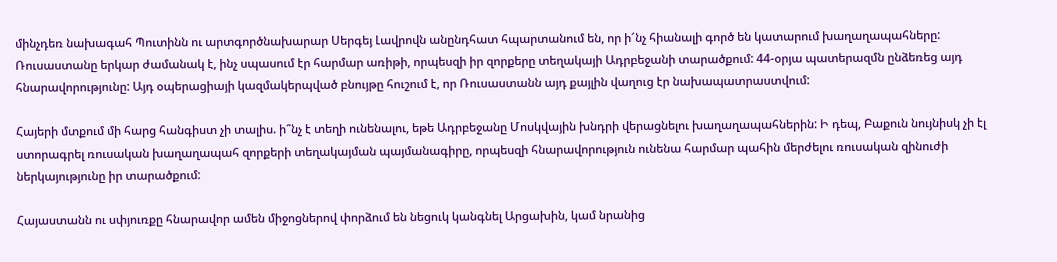մինչդեռ նախագահ Պուտինն ու արտգործնախարար Սերգեյ Լավրովն անընդհատ հպարտանում են, որ ի՜նչ հիանալի գործ են կատարում խաղաղապահները: Ռուսաստանը երկար ժամանակ է, ինչ սպասում էր հարմար առիթի, որպեսզի իր զորքերը տեղակայի Ադրբեջանի տարածքում: 44-օրյա պատերազմն ընձեռեց այդ հնարավորությունը: Այդ օպերացիայի կազմակերպված բնույթը հուշում է, որ Ռուսաստանն այդ քայլին վաղուց էր նախապատրաստվում:

Հայերի մտքում մի հարց հանգիստ չի տալիս. ի՞նչ է տեղի ունենալու, եթե Ադրբեջանը Մոսկվային խնդրի վերացնելու խաղաղապահներին: Ի դեպ, Բաքուն նույնիսկ չի էլ ստորագրել ռուսական խաղաղապահ զորքերի տեղակայման պայմանագիրը, որպեսզի հնարավորություն ունենա հարմար պահին մերժելու ռուսական զինուժի ներկայությունը իր տարածքում:

Հայաստանն ու սփյուռքը հնարավոր ամեն միջոցներով փորձում են նեցուկ կանգնել Արցախին, կամ նրանից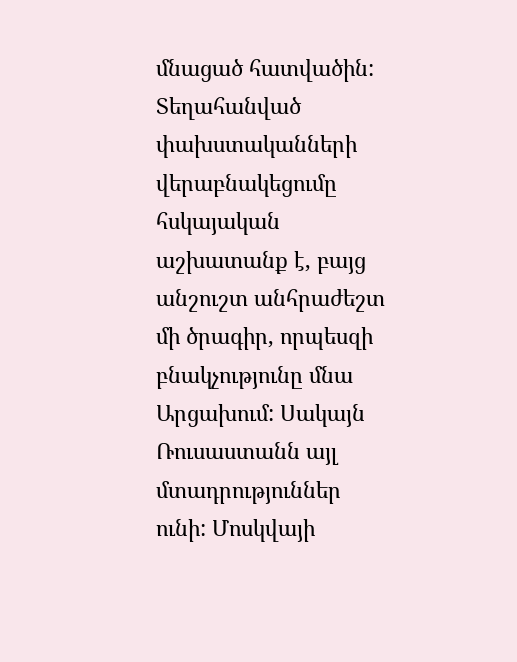մնացած հատվածին: Տեղահանված փախստականների վերաբնակեցումը հսկայական աշխատանք է, բայց անշուշտ անհրաժեշտ մի ծրագիր, որպեսզի բնակչությունը մնա Արցախում: Սակայն Ռուսաստանն այլ մտադրություններ ունի: Մոսկվայի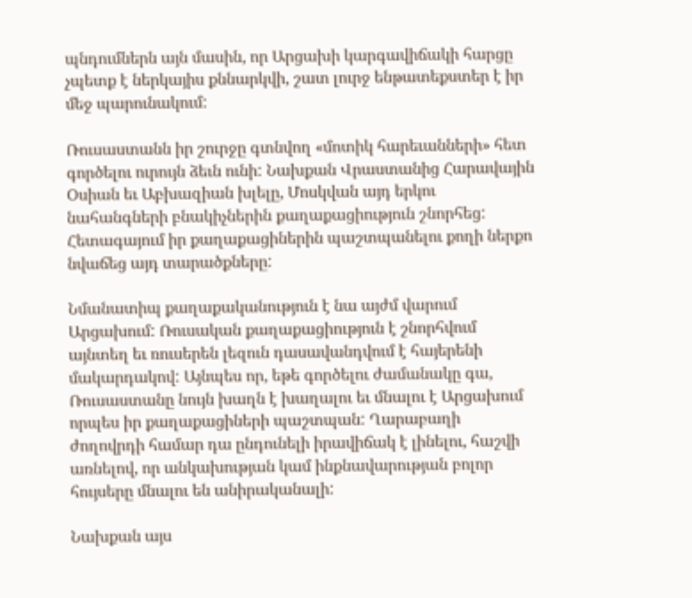պնդումներն այն մասին, որ Արցախի կարգավիճակի հարցը չպետք է ներկայիս քննարկվի, շատ լուրջ ենթատեքստեր է իր մեջ պարունակում:

Ռուսաստանն իր շուրջը գտնվող «մոտիկ հարեւանների» հետ գործելու ուրույն ձեւն ունի: Նախքան Վրաստանից Հարավային Օսիան եւ Աբխազիան խլելը, Մոսկվան այդ երկու նահանգների բնակիչներին քաղաքացիություն շնորհեց: Հետագայում իր քաղաքացիներին պաշտպանելու քողի ներքո նվաճեց այդ տարածքները:

Նմանատիպ քաղաքականություն է նա այժմ վարում Արցախում: Ռուսական քաղաքացիություն է շնորհվում այնտեղ եւ ռուսերեն լեզուն դասավանդվում է հայերենի մակարդակով: Այնպես որ, եթե գործելու ժամանակը գա, Ռուսաստանը նույն խաղն է խաղալու եւ մնալու է Արցախում որպես իր քաղաքացիների պաշտպան: Ղարաբաղի ժողովրդի համար դա ընդունելի իրավիճակ է լինելու, հաշվի առնելով, որ անկախության կամ ինքնավարության բոլոր հույսերը մնալու են անիրականալի:

Նախքան այս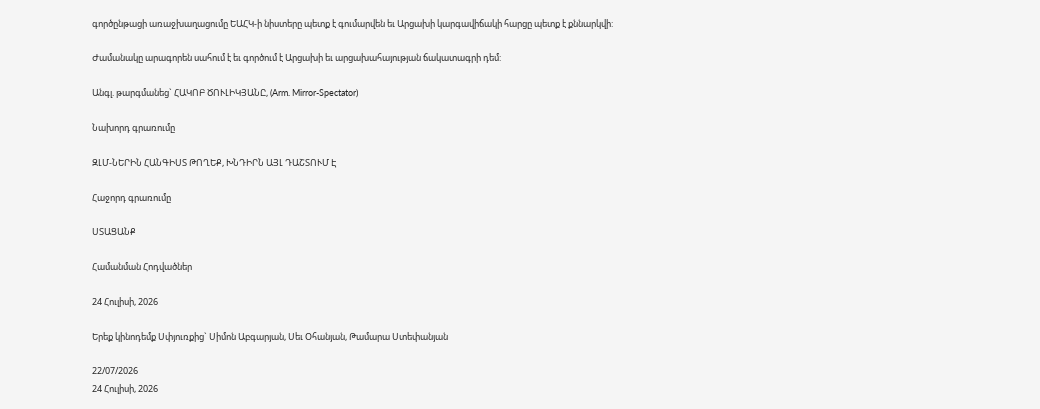գործընթացի առաջխաղացումը ԵԱՀԿ-ի նիստերը պետք է գումարվեն եւ Արցախի կարգավիճակի հարցը պետք է քննարկվի:

Ժամանակը արագորեն սահում է եւ գործում է Արցախի եւ արցախահայության ճակատագրի դեմ:

Անգլ. թարգմանեց` ՀԱԿՈԲ ԾՈՒԼԻԿՅԱՆԸ, (Arm. Mirror-Spectator)

Նախորդ գրառումը

ԶԼՄ-ՆԵՐԻՆ ՀԱՆԳԻՍՏ ԹՈՂԵՔ, ԽՆԴԻՐՆ ԱՅԼ ԴԱՇՏՈՒՄ Է

Հաջորդ գրառումը

ՍՏԱՑԱՆՔ

Համանման Հոդվածներ

24 Հուլիսի, 2026

Երեք կինոդեմք Սփյուռքից` Սիմոն Աբգարյան, Սեւ Օհանյան, Թամարա Ստեփանյան

22/07/2026
24 Հուլիսի, 2026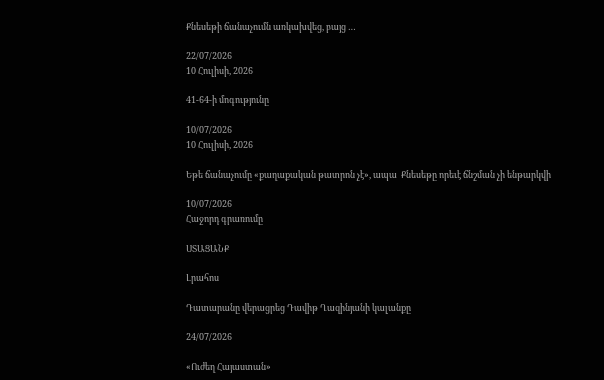Քնեսեթի ճանաչումն առկախվեց, բայց …

22/07/2026
10 Հուլիսի, 2026

41-64-ի մոգությունը

10/07/2026
10 Հուլիսի, 2026

Եթե ճանաչումը «քաղաքական թատրոն չէ», ապա  Քնեսեթը որեւէ ճնշման չի ենթարկվի

10/07/2026
Հաջորդ գրառումը

ՍՏԱՑԱՆՔ

Լրահոս

Դատարանը վերացրեց Դավիթ Ղազինյանի կալանքը

24/07/2026

«Ուժեղ Հայաստան»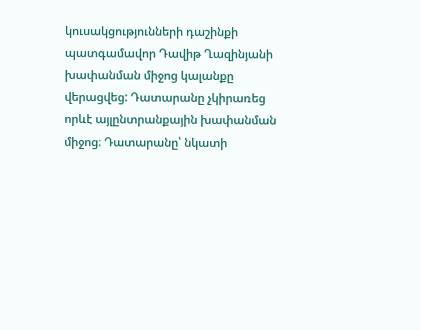կուսակցությունների դաշինքի պատգամավոր Դավիթ Ղազինյանի խափանման միջոց կալանքը վերացվեց: Դատարանը չկիրառեց որևէ այլընտրանքային խափանման միջոց։ Դատարանը՝ նկատի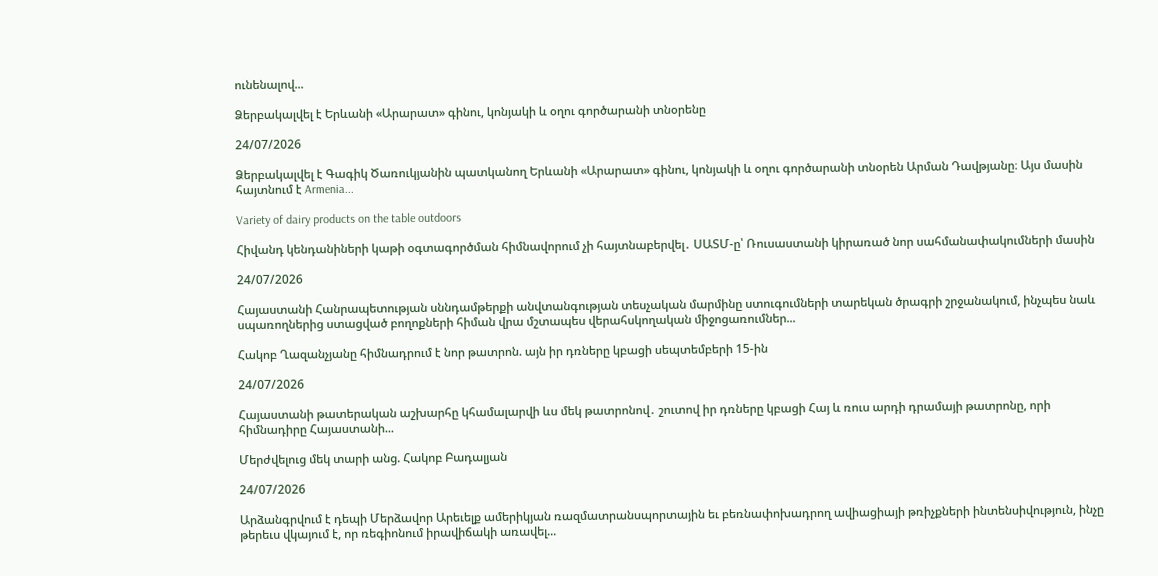ունենալով...

Ձերբակալվել է Երևանի «Արարատ» գինու, կոնյակի և օղու գործարանի տնօրենը

24/07/2026

Ձերբակալվել է Գագիկ Ծառուկյանին պատկանող Երևանի «Արարատ» գինու, կոնյակի և օղու գործարանի տնօրեն Արման Դավթյանը։ Այս մասին հայտնում է Armenia...

Variety of dairy products on the table outdoors

Հիվանդ կենդանիների կաթի օգտագործման հիմնավորում չի հայտնաբերվել․ ՍԱՏՄ-ը՝ Ռուսաստանի կիրառած նոր սահմանափակումների մասին

24/07/2026

Հայաստանի Հանրապետության սննդամթերքի անվտանգության տեսչական մարմինը ստուգումների տարեկան ծրագրի շրջանակում, ինչպես նաև սպառողներից ստացված բողոքների հիման վրա մշտապես վերահսկողական միջոցառումներ...

Հակոբ Ղազանչյանը հիմնադրում է նոր թատրոն. այն իր դռները կբացի սեպտեմբերի 15-ին

24/07/2026

Հայաստանի թատերական աշխարհը կհամալարվի ևս մեկ թատրոնով․ շուտով իր դռները կբացի Հայ և ռուս արդի դրամայի թատրոնը, որի  հիմնադիրը Հայաստանի...

Մերժվելուց մեկ տարի անց. Հակոբ Բադալյան

24/07/2026

Արձանգրվում է դեպի Մերձավոր Արեւելք ամերիկյան ռազմատրանսպորտային եւ բեռնափոխադրող ավիացիայի թռիչքների ինտենսիվություն, ինչը թերեւս վկայում է, որ ռեգիոնում իրավիճակի առավել...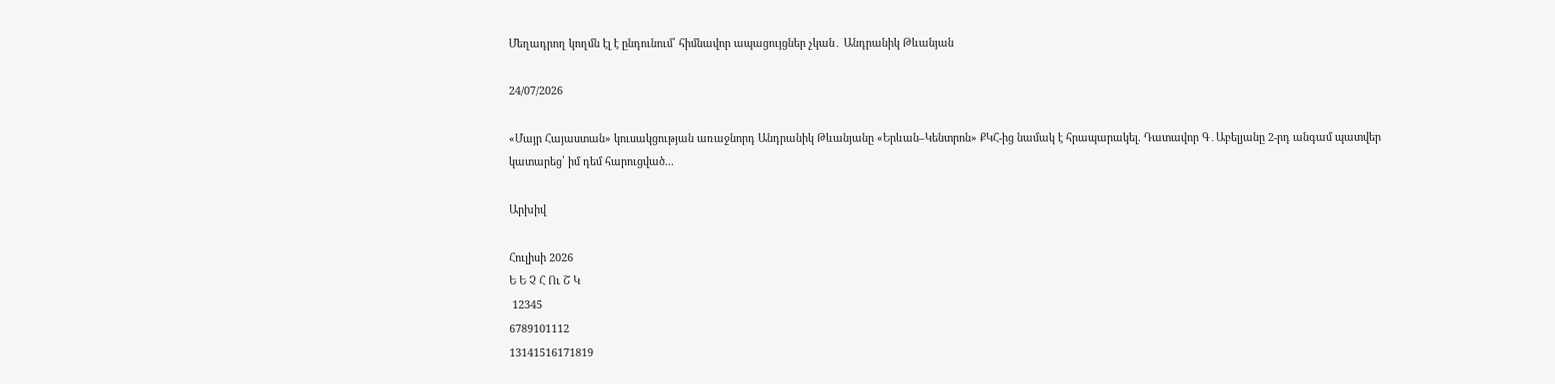Մեղադրող կողմն էլ է ընդունում՝ հիմնավոր ապացույցներ չկան․ Անդրանիկ Թևանյան

24/07/2026

«Մայր Հայաստան» կուսակցության առաջնորդ Անդրանիկ Թևանյանը «Երևան–Կենտրոն» ՔԿՀ-ից նամակ է հրապարակել. Դատավոր Գ․Աբելյանը 2-րդ անգամ պատվեր կատարեց՝ իմ դեմ հարուցված...

Արխիվ

Հուլիսի 2026
Ե Ե Չ Հ Ու Շ Կ
 12345
6789101112
13141516171819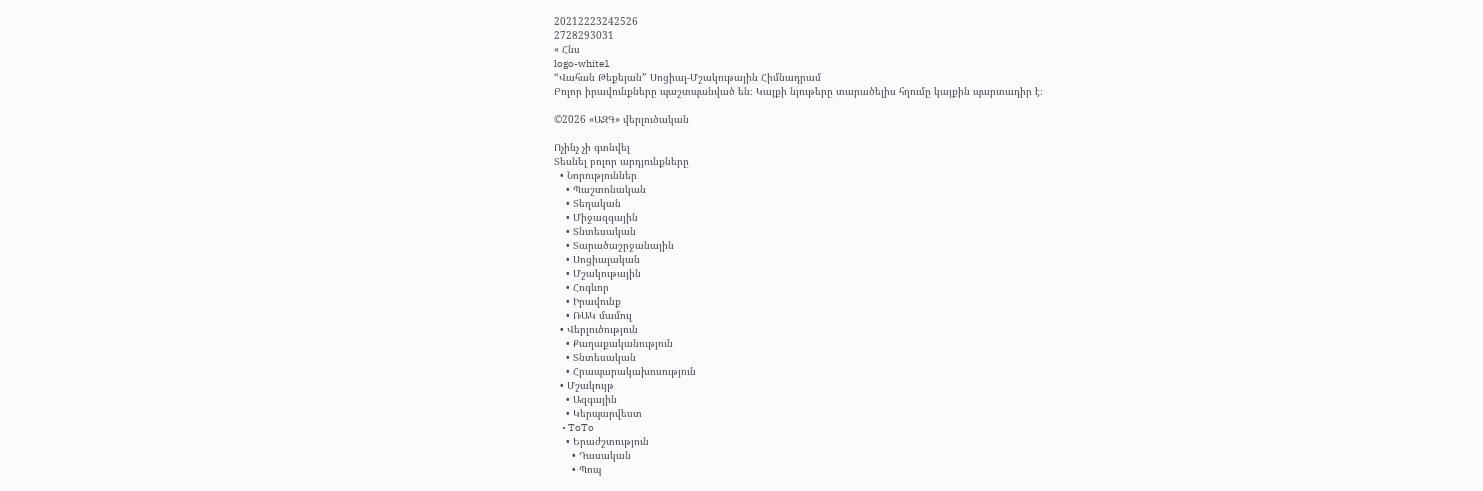20212223242526
2728293031
« Հնս
logo-white1
“Վահան Թեքեյան” Սոցիալ-Մշակութային Հիմնադրամ
Բոլոր իրավունքները պաշտպանված են։ Կայքի նյութերը տարածելիս հղումը կայքին պարտադիր է։

©2026 «ԱԶԳ» վերլուծական

Ոչինչ չի գտնվել
Տեսնել բոլոր արդյունքները
  • Նորություններ
    • Պաշտոնական
    • Տեղական
    • Միջազգային
    • Տնտեսական
    • Տարածաշրջանային
    • Սոցիալական
    • Մշակութային
    • Հոգևոր
    • Իրավունք
    • ՌԱԿ մամուլ
  • Վերլուծություն
    • Քաղաքականություն
    • Տնտեսական
    • Հրապարակախոսություն
  • Մշակույթ
    • Ազգային
    • Կերպարվեստ
    • ToTo
    • Երաժշտություն
      • Դասական
      • Պոպ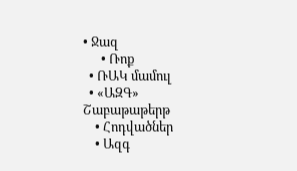• Ջազ
      • Ռոք
  • ՌԱԿ մամուլ
  • «ԱԶԳ» Շաբաթաթերթ
    • Հոդվածներ
    • Ազգ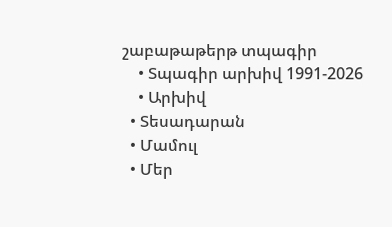շաբաթաթերթ տպագիր
    • Տպագիր արխիվ 1991-2026
    • Արխիվ
  • Տեսադարան
  • Մամուլ
  • Մեր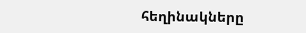հեղինակները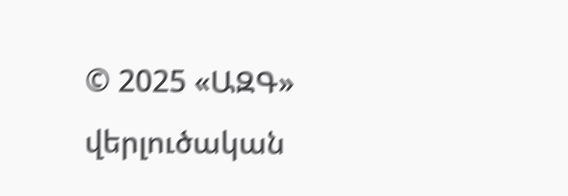© 2025 «ԱԶԳ» վերլուծական